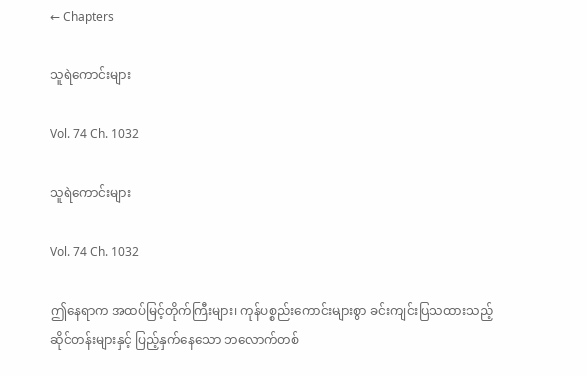← Chapters

သူရဲကောင်းများ

Vol. 74 Ch. 1032

သူရဲကောင်းများ

Vol. 74 Ch. 1032

ဤနေရာက အထပ်မြင့်တိုက်ကြီးများ၊ ကုန်ပစ္စည်းကောင်းများစွာ ခင်းကျင်းပြသထားသည့် ဆိုင်တန်းများနှင့် ပြည့်နှက်နေသော ဘလောက်တစ်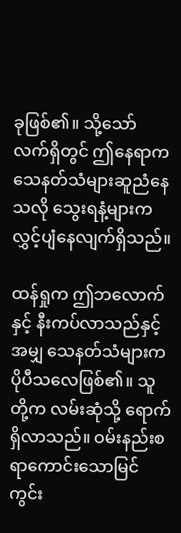ခုဖြစ်၏။ သို့သော် လက်ရှိတွင် ဤ‌နေရာက သေနတ်သံများဆူညံနေသလို သွေးရနံ့များက လွှင့်ပျံနေလျက်ရှိသည်။

ထန်ရှုက ဤဘလောက်နှင့် နီးကပ်လာသည်နှင့်အမျှ သေနတ်သံများက ပိုပီသလေဖြစ်၏။ သူတို့က လမ်းဆုံသို့ ရောက်ရှိလာသည်။ ဝမ်းနည်းစရာကောင်းသောမြင်ကွင်း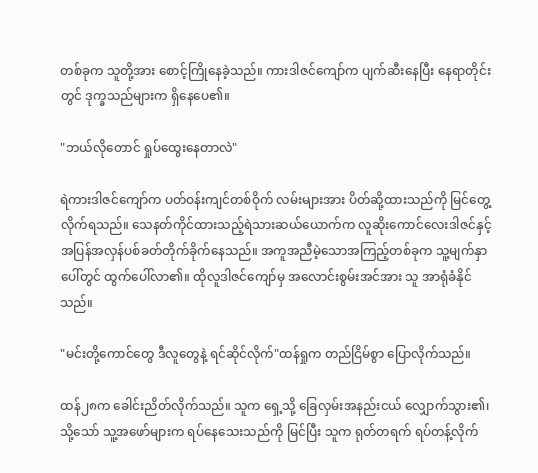တစ်ခုက သူတို့အား စောင့်ကြိုနေခဲ့သည်။ ကားဒါဇင်ကျော်က ပျက်ဆီးနေပြီး နေရာတိုင်းတွင် ဒုက္ခသည်များက ရှိနေပေ၏။

"ဘယ်လိုတောင် ရှုပ်ထွေးနေတာလဲ"

ရဲကားဒါဇင်ကျော်က ပတ်ဝန်းကျင်တစ်ဝိုက် လမ်းများအား ပိတ်ဆို့ထားသည်ကို မြင်တွေ့လိုက်ရသည်။ သေနတ်ကိုင်ထားသည့်ရဲသားဆယ်ယောက်က လူဆိုးကောင်လေးဒါဇင်နှင့် အပြန်အလှန်ပစ်ခတ်တိုက်ခိုက်နေသည်။ အကူအညီမဲ့သောအကြည့်တစ်ခုက သူ့မျက်နှာပေါ်တွင် ထွက်ပေါ်လာ၏။ ထိုလူဒါဇင်ကျော်မှ အလောင်းစွမ်းအင်အား သူ အာရုံခံနိုင်သည်။

"မင်းတို့ကောင်တွေ ဒီလူတွေနဲ့ ရင်ဆိုင်လိုက်"ထန်ရှုက တည်ငြိမ်စွာ ပြောလိုက်သည်။

ထန်၂၈က ခေါင်းညိတ်လိုက်သည်။ သူက ရှေ့သို့ ခြေလှမ်းအနည်းငယ် လျှောက်သွား၏၊ သို့သော် သူ့အဖော်များက ရပ်‌နေသေးသည်ကို မြင်ပြီး သူက ရုတ်တရက် ရပ်တန့်လိုက်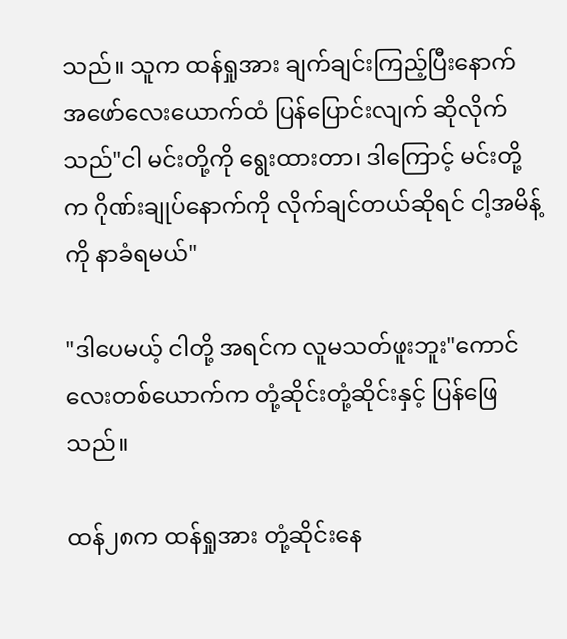သည်။ သူက ထန်ရှုအား ချက်ချင်းကြည့်ပြီးနောက် အဖော်လေးယောက်ထံ ပြန်ပြောင်းလျက် ဆိုလိုက်သည်"ငါ မင်းတို့ကို ရွေးထားတာ၊ ဒါကြောင့် မင်းတို့က ဂိုဏ်းချုပ်နောက်ကို လိုက်ချင်တယ်ဆိုရင် ငါ့အမိန့်ကို နာခံရမယ်"

"ဒါပေမယ့် ငါတို့ အရင်က လူမသတ်ဖူးဘူး"ကောင်လေးတစ်ယောက်က တုံ့ဆိုင်းတုံ့ဆိုင်းနှင့် ပြန်ဖြေသည်။

ထန်၂၈က ထန်ရှုအား တုံ့ဆိုင်းနေ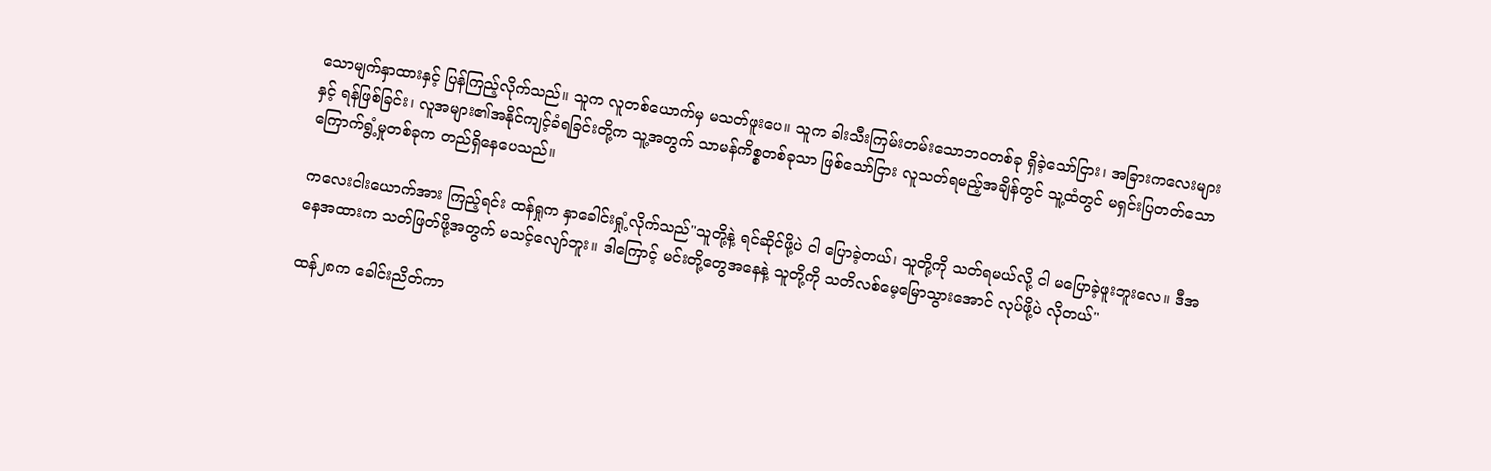သောမျက်နှာထားနှင့် ပြန်ကြည့်လိုက်သည်။ သူက လူတစ်ယောက်မှ မသတ်ဖူးပေ။ သူက ခါးသီးကြမ်းတမ်းသောဘဝတစ်ခု ရှိခဲ့သော်ငြား၊ အခြားကလေးများနှင့် ရန်ဖြစ်ခြင်း၊ လူအများ၏အနိုင်ကျင့်ခံရခြင်းတို့က သူ့အတွက် သာမန်ကိစ္စတစ်ခုသာ ဖြစ်သော်ငြား လူသတ်ရမည့်အချိန်တွင် သူ့ထံတွင် မရှင်းပြတတ်သောကြောက်ရွံ့မှုတစ်ခုက တည်ရှိနေပေသည်။

ကလေးငါးယောက်အား ကြည့်ရင်း ထန်ရှုက နှာခေါင်းရှုံ့လိုက်သည်"သူတို့နဲ့ ရင်ဆိုင်ဖို့ပဲ ငါ ပြောခဲ့တယ်၊ သူတို့ကို သတ်ရမယ်လို့ ငါ မပြောခဲ့ဖူးဘူးလေ။ ဒီအနေအထားက သတ်ဖြတ်ဖို့အတွက် မသင့်လျော်ဘူး။ ဒါကြောင့် မင်းတို့တွေအနေနဲ့ သူတို့ကို သတိလစ်‌မေ့မြောသွားအောင် လုပ်ဖို့ပဲ လိုတယ်"

ထန်၂၈က ခေါင်းညိတ်ကာ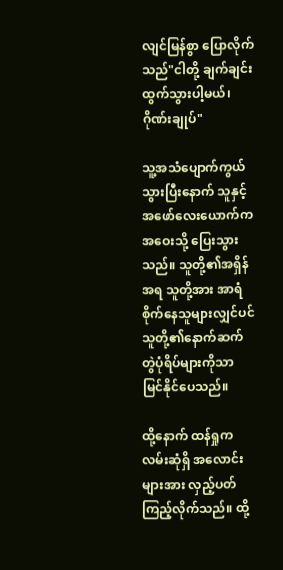လျင်မြန်စွာ ပြောလိုက်သည်"ငါတို့ ချက်ချင်း ထွက်သွားပါ့မယ်၊ ဂိုဏ်းချုပ်"

သူ့အသံပျောက်ကွယ်သွားပြီးနောက် သူနှင့်အဖော်လေးယောက်က အဝေးသို့ ပြေးသွားသည်။ သူတို့၏အရှိန်အရ သူတို့အား အာရံစိုက်နေသူများလျှင်ပင် သူတို့၏နောက်ဆက်တွဲပုံရိပ်များကိုသာ မြင်နိုင်ပေသည်။

ထို့နောက် ထန်ရှုက လမ်းဆုံရှိ အလောင်းများအား လှည့်ပတ်ကြည့်လိုက်သည်။ ထို့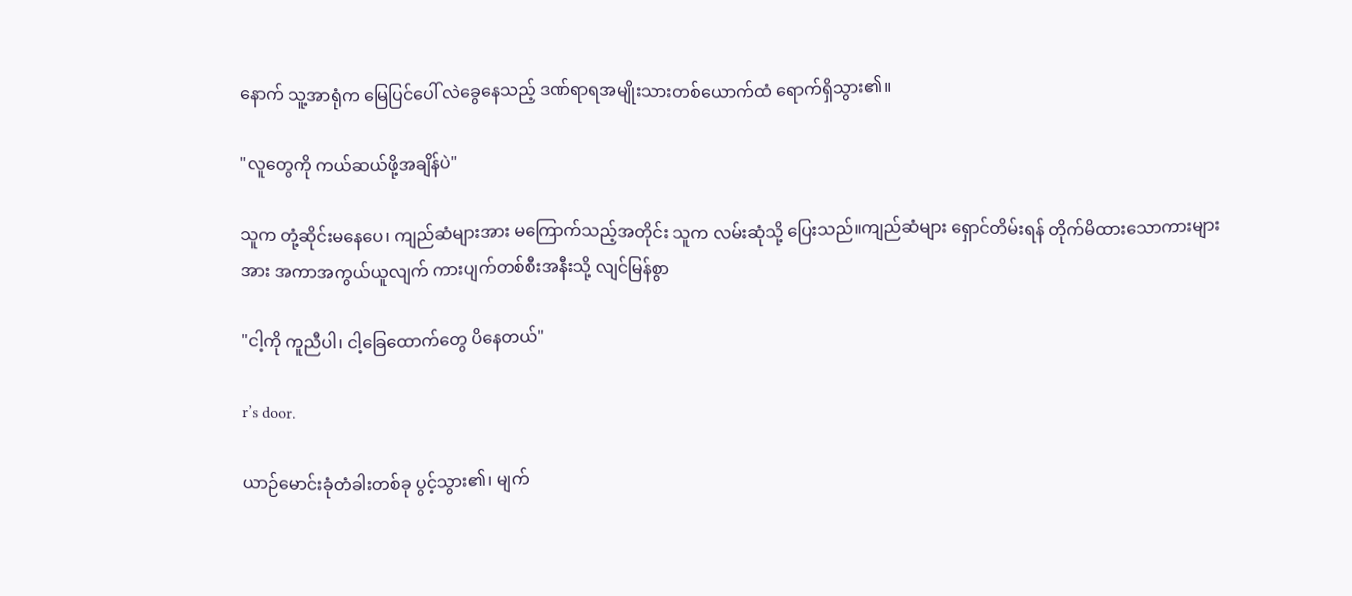နောက် သူ့အာရုံက မြေပြင်ပေါ် လဲခွေ‌နေသည့် ဒဏ်ရာရအမျိုးသားတစ်ယောက်ထံ ရောက်ရှိသွား၏။

"လူတွေကို ကယ်ဆယ်ဖို့အချိန်ပဲ"

သူက တုံ့ဆိုင်းမနေပေ၊ ကျည်ဆံများအား မကြောက်သည့်အတိုင်း သူက လမ်းဆုံသို့ ပြေးသည်။ကျည်ဆံများ ရှောင်တိမ်းရန် တိုက်မိထားသောကားများအား အကာအကွယ်ယူလျက် ကားပျက်တစ်စီးအနီးသို့ လျင်မြန်စွာ

"ငါ့ကို ကူညီပါ၊ ငါ့ခြေထောက်တွေ ပိနေတယ်"

r’s door.

ယာဉ်မောင်းခုံတံခါးတစ်ခု ပွင့်သွား၏၊ မျက်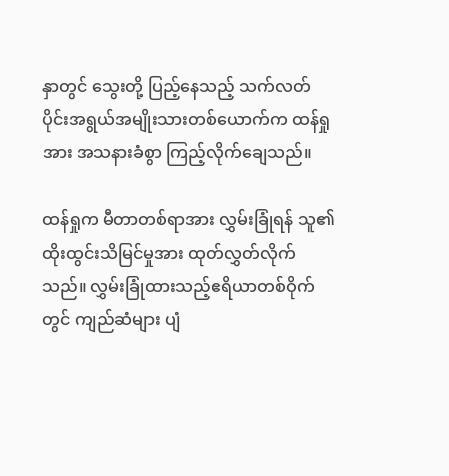နှာတွင် သွေးတို့ ပြည့်နေသည့် သက်လတ်ပိုင်းအရွယ်အမျိုးသားတစ်ယောက်က ထန်ရှုအား အသနားခံစွာ ကြည့်လိုက်ချေသည်။

ထန်ရှုက မီတာတစ်ရာအား လွှမ်းခြုံရန် သူ၏ထိုးထွင်းသိမြင်မှုအား ထုတ်လွှတ်လိုက်သည်။ လွှမ်းခြုံထားသည့်ဧရိယာတစ်ဝိုက်တွင် ကျည်ဆံများ ပျံ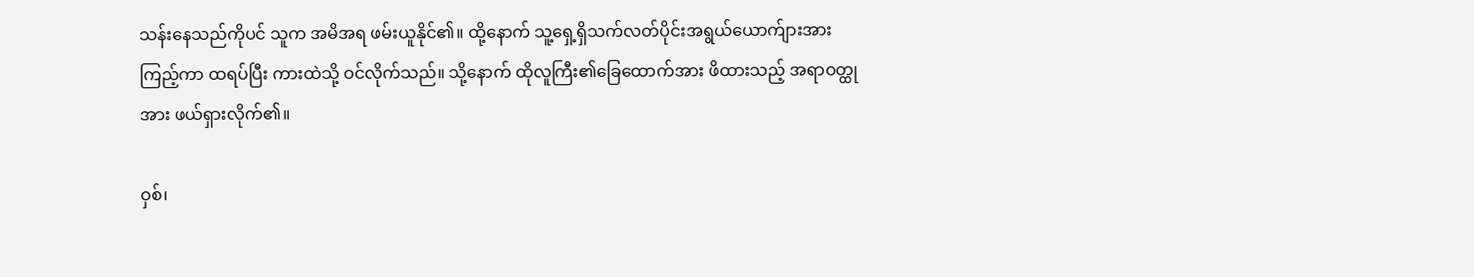သန်း‌နေသည်ကိုပင် သူက အမိအရ ဖမ်းယူနိုင်၏။ ထို့နောက် သူ့ရှေ့ရှိသက်လတ်ပိုင်းအရွယ်ယောက်ျားအား ကြည့်ကာ ထရပ်ပြီး ကားထဲသို့ ဝင်လိုက်သည်။ သို့နောက် ထိုလူကြီး၏ခြေထောက်အား ဖိထားသည့် အရာဝတ္ထုအား ဖယ်ရှားလိုက်၏။

ဝှစ်၊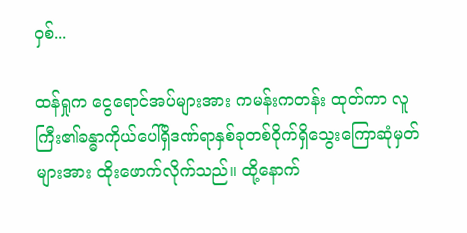ဝှစ်...

ထန်ရှုက ငွေရောင်အပ်များအား ကမန်းကတန်း ထုတ်ကာ လူကြီး၏ခန္ဓာကိုယ်ပေါ်ရှိဒဏ်ရာနှစ်ခုတစ်ဝိုက်ရှိသွေးကြောဆုံမှတ်များအား ထိုးဖောက်လိုက်သည်။ ထို့နောက်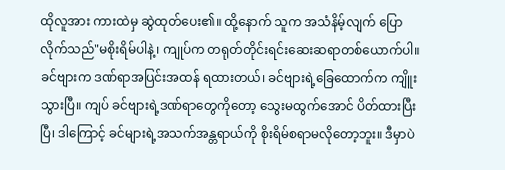ထိုလူအား ကားထဲမှ ဆွဲထုတ်ပေး၏။ ထို့နောက် သူက အသံနိမ့်လျက် ပြောလိုက်သည်"မစိုးရိမ်ပါနဲ့၊ ကျုပ်က တရုတ်တိုင်းရင်းဆေးဆရာတစ်ယောက်ပါ။ ခင်ဗျားက ဒဏ်ရာအပြင်းအထန် ရထားတယ်၊ ခင်‌ဗျားရဲ့ခြေထောက်က ကျိူးသွားပြီ။ ကျပ် ခင်ဗျားရဲ့ဒဏ်ရာတွေကိုတော့ သွေးမထွက်အောင် ပိတ်ထားပြီးပြီ၊ ဒါကြောင့် ခင်များရဲ့အသက်အန္တရာယ်ကို စိုးရိမ်စရာမလိုတော့ဘူး။ ဒီမှာပဲ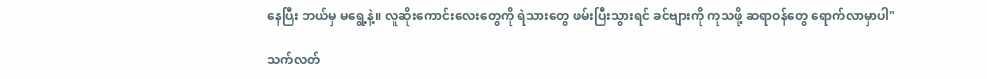နေပြီး ဘယ်မှ မရွေ့နဲ့။ လူဆိုးကောင်းလေးတွေကို ရဲသား‌တွေ ဖမ်းပြီးသွားရင် ခင်ဗျားကို ကုသဖို့ ဆရာဝန်တွေ ရောက်လာမှာပါ"

သက်လတ်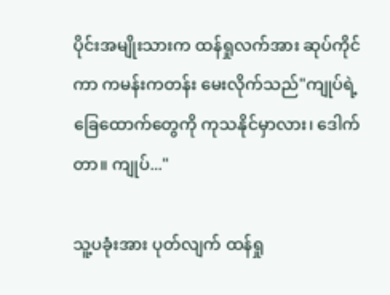ပိုင်းအမျိုးသားက ထန်ရှုလက်အား ဆုပ်ကိုင်ကာ ကမန်းကတန်း မေးလိုက်သည်"ကျုပ်ရဲ့ခြေထောက်တွေကို ကုသနိုင်မှာလား၊ ဒေါက်တာ။ ကျုပ်..."

သူ့ပခုံးအား ပုတ်လျက် ထန်ရှု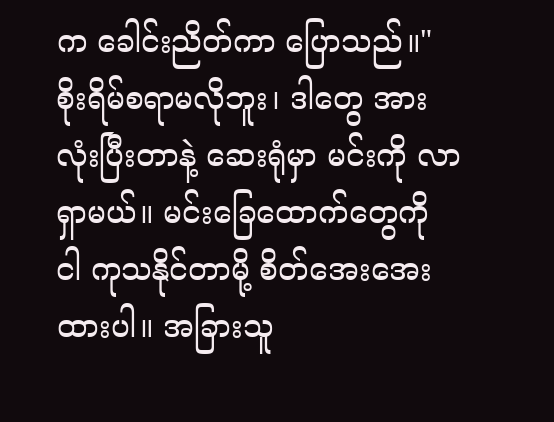က ခေါင်းညိတ်ကာ ပြောသည်။"စိုးရိမ်စရာမလိုဘူး၊ ဒါတွေ အားလုံးပြီးတာနဲ့ ဆေးရုံမှာ မင်းကို လာရှာမယ်။ မင်းခြေထောက်တွေကို ငါ ကုသနိုင်တာမို့ စိတ်အေးအေးထားပါ။ အခြားသူ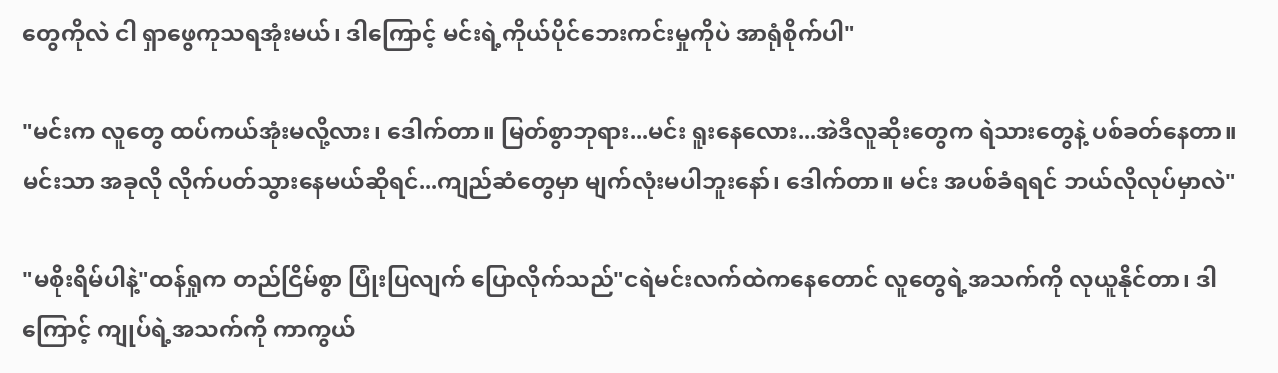တွေကိုလဲ ငါ ရှာဖွေကုသရအုံးမယ်၊ ဒါကြောင့် မင်းရဲ့ကိုယ်ပိုင်ဘေးကင်းမှုကိုပဲ အာရုံစိုက်ပါ"

"မင်းက လူတွေ ထပ်ကယ်အုံးမလို့လား၊ ဒေါက်တာ။ မြတ်စွာဘုရား...မင်း ရူးနေလေား...အဲဒီလူဆိုးတွေက ရဲသားတွေနဲ့ ပစ်ခတ်နေတာ။ မင်းသာ အခုလို လိုက်ပတ်သွားနေမယ်ဆိုရင်...ကျည်ဆံတွေမှာ မျက်လုံးမပါဘူးနော်၊ ဒေါက်တာ။ မင်း အပစ်ခံရရင် ဘယ်လိုလုပ်မှာလဲ"

"မစိုးရိမ်ပါနဲ့"ထန်ရှုက တည်ငြိမ်စွာ ပြုံးပြလျက် ပြောလိုက်သည်"ငရဲမင်းလက်ထဲက‌နေတောင် လူတွေရဲ့အသက်ကို လုယူနိုင်တာ၊ ဒါကြောင့် ကျုပ်ရဲ့အသက်ကို ကာကွယ်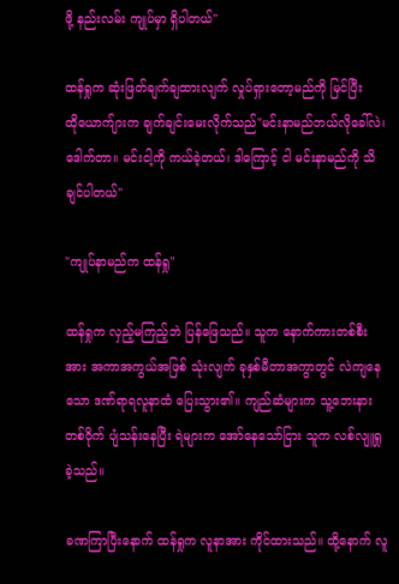ဖို့ နည်းလမ်း ကျုပ်မှာ ရှိပါတယ်"

ထန်ရှုက ဆုံးဖြတ်ချက်ချထားလျက် လှုပ်ရှားတော့မည်ကို မြင်ပြီး ထို‌‌ယောက်ျားက ချက်ချင်း‌မေးလိုက်သည်"မင်းနာမည်ဘယ်လိုခေါ်လဲ၊ ဒေါက်တာ။ မင်းငါ့ကို ကယ်ခဲ့တယ်၊ ဒါကြောင့် ငါ မင်းနာမည်ကို သိချင်ပါတယ်"

"ကျုပ်နာမည်က ထန်ရှု"

ထန်ရှုက လှည့်မကြည့်ဘဲ ပြန်ဖြေသည်။ သူက နောက်ကားတစ်စီးအား အကာအကွယ်အဖြစ် သုံးလျက် ခုနှစ်မီတာအကွာတွင် လဲကျနေသော ဒဏ်ရာရလူနာထံ ပြေးသွား၏။ ကျည်ဆံများက သူ့ဘေးနားတစ်ဝိုက် ပျံသန်းနေပြီး ရဲများက အော်နေသော်ငြား သူက လစ်လျူရှုခဲ့သည်။

ခဏကြာပြီးနောက် ထန်ရှုက လူနာအား ကိုင်ထားသည်။ ထို့‌နောက် လူ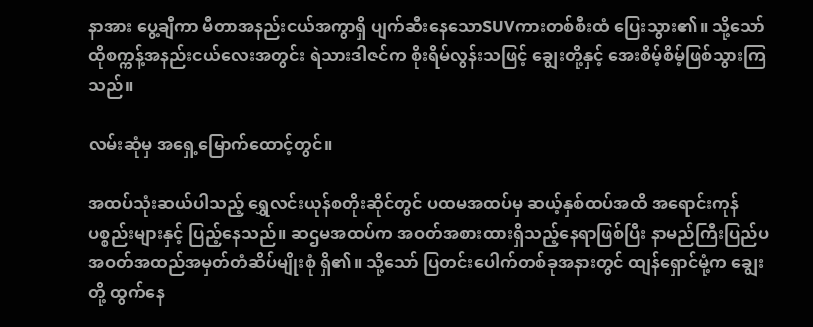နာအား ပွေ့ချီကာ မီတာအနည်းငယ်အကွာရှိ ပျက်ဆီးနေသောSUVကားတစ်စီးထံ ပြေးသွား၏။ သို့သော် ထိုစက္ကန့်အနည်းငယ်လေးအတွင်း ရဲသားဒါဇင်က စိုးရိမ်လွန်းသဖြင့် ချွေးတို့နှင့် အေးစိမ့်စိမ့်ဖြစ်သွားကြသည်။

လမ်းဆုံမှ အရှေ့‌မြောက်ထောင့်တွင်။

အထပ်သုံးဆယ်ပါသည့် ရွှေလင်းယုန်စတိုးဆိုင်တွင် ပထမအထပ်မှ ဆယ့်နှစ်ထပ်အထိ အရောင်းကုန်ပစ္စည်းများနှင့် ပြည့်နေသည်။ ဆဌမအထပ်က အဝတ်အစားထားရှိသည့်‌နေရာဖြစ်ပြီး နာမည်ကြီးပြည်ပအဝတ်အထည်အမှတ်တံဆိပ်မျိုးစုံ ရှိ၏။ သို့သော် ပြတင်းပေါက်တစ်ခုအနားတွင် ထျန်ရှောင်မုံ့က ချွေးတို့ ထွက်နေ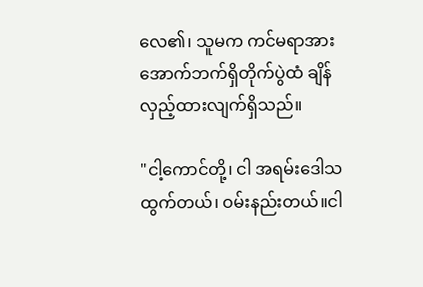လေ၏၊ သူမက ကင်မရာအား အောက်ဘက်ရှိတိုက်ပွဲထံ ချိန်လှည့်ထားလျက်ရှိသည်။

"ငါ့ကောင်တို့၊ ငါ အရမ်းဒေါသထွက်တယ်၊ ဝမ်းနည်းတယ်။ငါ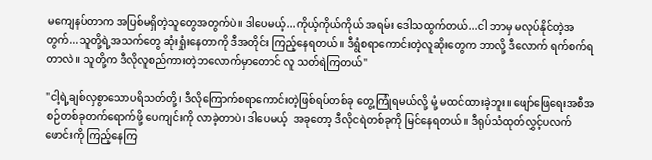မ‌ကျေနပ်တာက အပြစ်မရှိတဲ့သူတွေအတွက်ပဲ။ ဒါပေမယ့်...ကိုယ့်ကိုယ်ကိုယ် အရမ်း ဒေါသထွက်တယ်...ငါ ဘာမှ မလုပ်နိုင်တဲ့အတွက်...သူတို့ရဲ့အသက်တွေ ဆုံးရှုံးနေတာကို ဒီအတိုင်း ကြည့်‌နေရတယ်။ ဒီရွံစရာကောင်းတဲ့လူဆိုးတွေက ဘာလို့ ဒီလောက် ရက်စက်ရတာလဲ။ သူတို့က ဒီလိုလူစည်ကားတဲ့ဘလောက်မှာတောင် လူ သတ်ရဲကြတယ်"

"ငါ့ရဲ့ချစ်လှစွာသောပရိသတ်တို့၊ ဒီလိုကြောက်စရာကောင်းတဲ့ဖြစ်ရပ်တစ်ခု တွေ့ကြုံရမယ်လို့ မုံ့ မထင်ထားခဲ့ဘူး။ ဖျော်ဖြေရေးအစီအစဉ်တစ်ခုတက်ရောက်ဖို့ ပေကျင်းကို လာခဲ့တာပဲ၊ ဒါပေမယ့်  အခုတော့ ဒီလိုငရဲတစ်ခုကို မြင်နေရတယ်။ ဒီရုပ်သံထုတ်လွှင့်ပလက်ဖောင်းကို ကြည့်နေကြ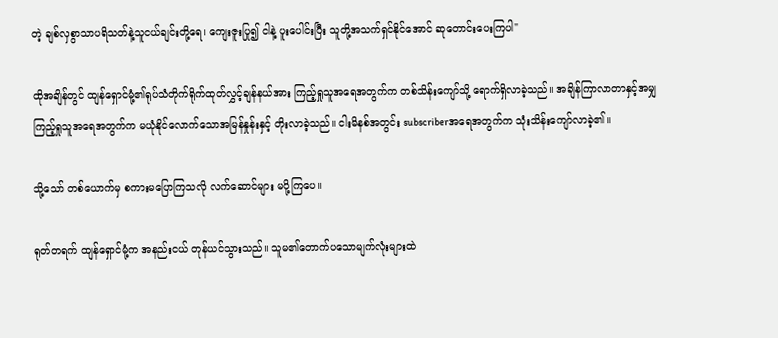တဲ့ ချစ်လှစွာသာပရိသတ်နဲ့သူငယ်ချင်းတို့ရေ၊ ကျေးဇူးပြု၍ ငါနဲ့ ပူးပေါင်းပြီး သူတို့အသက်ရှင်နိုင်အောင် ဆုတောင်းပေးကြပါ"

ထိုအချိန်တွင် ထျန်ရှောင်မုံ့၏ရုပ်သံတိုက်ရိုက်ထုတ်လွှင့်ချန်နယ်အား ကြည့်ရှု‌သူအရေအတွက်က တစ်သိန်းကျော်သို့ ရောက်ရှိလာခဲ့သည်။ အချိန်ကြာလာတာနှင့်အမျှ ကြည့်ရှုသူအရေအတွက်က မယုံနိုင်လောက်သောအမြန်နှုန်းနှင့် တိုးလာခဲ့သည်။ ငါးမိနစ်အတွင်း subscriberအရေအတွက်က သုံးသိန်းကျော်လာခဲ့၏။

သို့သော် တစ်ယောက်မှ စကားမပြောကြသလို လက်ဆောင်များ မပို့‌ကြပေ။

ရုတ်တရက် ထျန်‌ရှောင်မုံ့က အနည်းငယ် တုန်ယင်သွားသည်။ သူမ၏တောက်ပသောမျက်လုံးများထဲ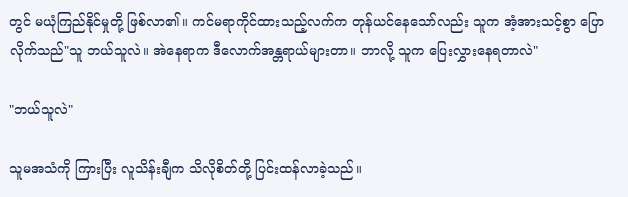တွင် မယုံကြည်နိုင်မှုတို့ ဖြစ်လာ၏။ ကင်မရာကိုင်ထားသည့်လက်က တုန်ယင်နေသော်လည်း သူက အံ့အားသင့်စွာ ပြောလိုက်သည်"သူ ဘယ်သူလဲ။ အဲ‌နေရာက ဒီလောက်အန္တရာယ်များတာ။ ဘာလို့ သူက ပြေးလွှားနေရတာလဲ"

"ဘယ်သူလဲ"

သူမအသံကို ကြားပြီး လူသိန်းချီက သိလိုစိတ်တို့ ပြင်းထန်လာခဲ့သည်။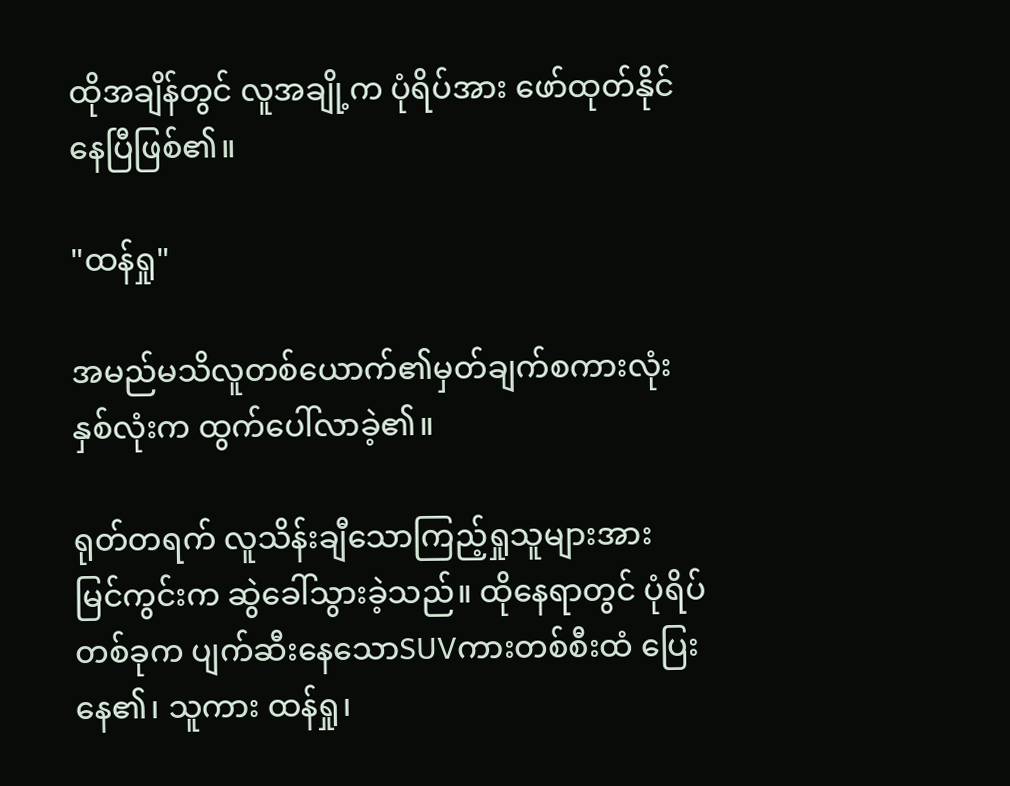ထိုအချိန်တွင် လူအချို့က ပုံရိပ်အား ဖော်ထုတ်နိုင်နေပြီဖြစ်၏။

"ထန်ရှု"

အမည်မသိလူတစ်ယောက်၏မှတ်ချက်စကားလုံးနှစ်လုံးက ထွက်ပေါ်လာခဲ့၏။

ရုတ်တရက် လူသိန်းချီသောကြည့်ရှုသူများအား မြင်ကွင်းက ဆွဲခေါ်သွားခဲ့သည်။ ထို‌နေရာတွင် ပုံရိပ်တစ်ခုက ပျက်ဆီးနေသောSUVကားတစ်စီးထံ ပြေးနေ၏၊ သူကား ထန်ရှု၊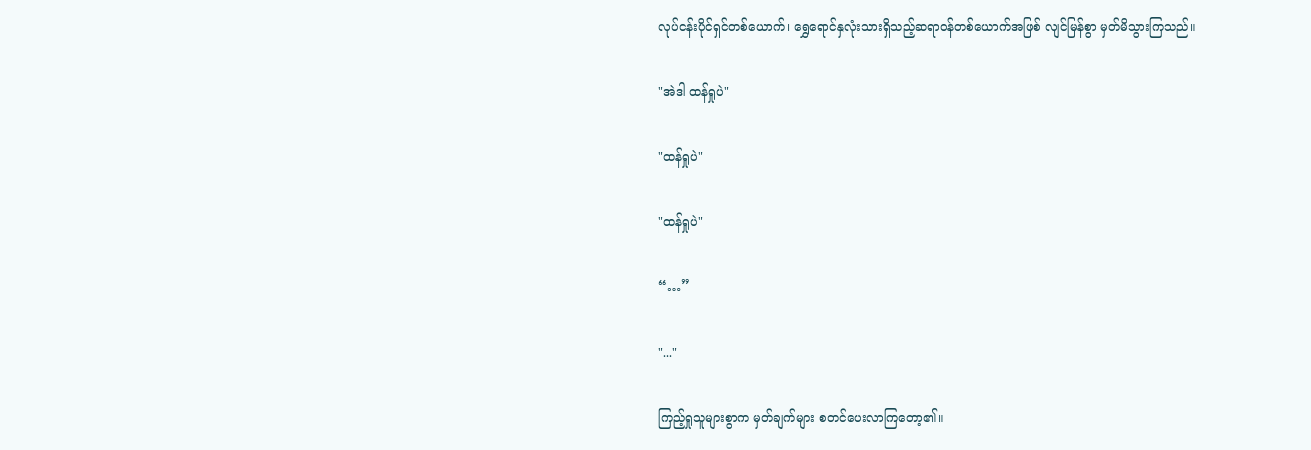လုပ်ငန်းပိုင်ရှင်တစ်ယောက်၊ ရွှေရောင်နှလုံးသားရှိသည့်ဆရာဝန်တစ်ယောက်အဖြစ် လျင်မြန်စွာ မှတ်မိသွားကြသည်။

"အဲဒါ ထန်ရှုပဲ"

"ထန်ရှုပဲ"

"ထန်ရှုပဲ"

“…”

"..."

ကြည့်ရှုသူများစွာက မှတ်ချက်များ စတင်ပေးလာကြတော့၏။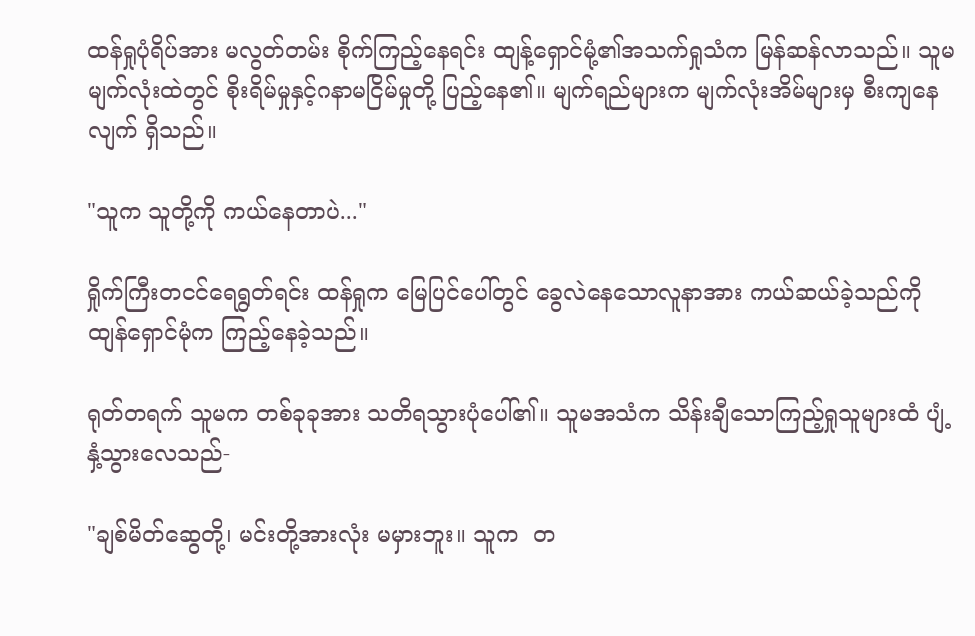ထန်ရှုပုံရိပ်အား မလွတ်တမ်း စိုက်ကြည့်နေရင်း ထျန့်ရှောင်မုံ့၏အသက်ရှုသံက မြန်ဆန်လာသည်။ သူမမျက်လုံးထဲတွင် စိုးရိမ်မှုနှင့်ဂနာမငြိမ်မှုတို့ ပြည့်နေ၏။ မျက်ရည်များက မျက်လုံးအိမ်များမှ စီးကျနေလျက် ရှိသည်။

"သူက သူတို့ကို ကယ်နေတာပဲ..."

ရှိုက်ကြီးတငင်ရေရွတ်ရင်း ထန်ရှုက မြေပြင်ပေါ်တွင် ခွေလဲနေသောလူနာအား ကယ်ဆယ်ခဲ့သည်ကို ထျန်ရှောင်မုံက ကြည့်နေခဲ့သည်။

ရုတ်တရက် သူမက တစ်ခုခုအား သတိရသွားပုံပေါ်၏။ သူမအသံက သိန်းချီသောကြည့်ရှုသူများထံ ပျံ့နှံ့သွားလေသည်-

"ချစ်မိတ်ဆွေတို့၊ မင်းတို့အားလုံး မမှားဘူး။ သူက  တ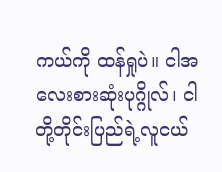ကယ်ကို ထန်ရှုပဲ။ ငါအလေးစားဆုံးပုဂ္ဂိုလ်၊ ငါတို့တိုင်းပြည်ရဲ့လူငယ်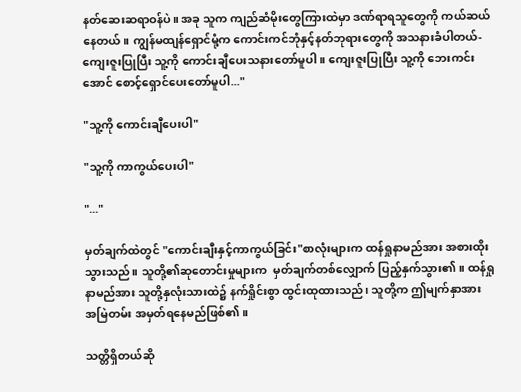နတ်ဆေးဆရာဝန်ပဲ။ အခု သူက ကျည်ဆံမိုး‌‌တွေကြားထဲမှာ ဒဏ်ရာရသူတွေကို ကယ်ဆယ်နေတယ်။ ကျွန်မထျန်ရှောင်မုံ့က ကောင်းကင်ဘုံနှင့်နတ်ဘုရားတွေကို အသနားခံပါတယ်- ကျေးဇူးပြုပြီး သူ့ကို ကောင်းချီပေးသနားတော်မူပါ။ ကျေးဇူးပြုပြီး သူ့ကို ဘေးကင်းအောင် စောင့်ရှောင်ပေးတော်မူပါ..."

"သူ့ကို ကောင်းချီပေးပါ"

"သူ့ကို ကာကွယ်ပေးပါ"

"..."

မှတ်ချက်ထဲတွင် "ကောင်းချီးနှင့်ကာကွယ်ခြင်း"စာလုံးများက ထန်ရှုနာမည်အား အစားထိုးသွားသည်။ သူတို့၏ဆုတောင်းမှုများက  မှတ်ချက်တစ်လျှောက် ပြည့်နှက်သွား၏။ ထန်ရှုနာမည်အား သူတို့နှလုံးသားထဲ၌ နက်ရှိုင်းစွာ ထွင်းထုထားသည်၊ သူတို့က ဤမျက်နှာအား အမြဲတမ်း အမှတ်ရ‌နေမည်ဖြစ်၏။

သတ္တိရှိတယ်ဆို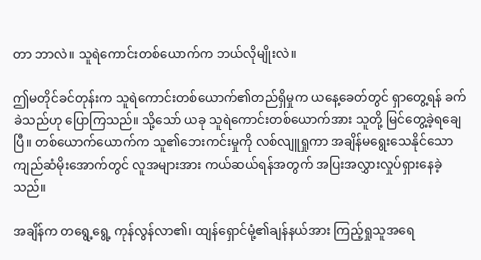တာ ဘာလဲ။ သူရဲကောင်းတစ်ယောက်က ဘယ်လိုမျိုးလဲ။

ဤမတိုင်ခင်တုန်းက သူရဲကောင်းတစ်ယောက်၏တည်ရှိမှုက ယနေ့ခေတ်တွင် ရှာတွေ့ရန် ခက်ခဲသည်ဟု ပြောကြသည်။ သို့သော် ယခု သူရဲကောင်းတစ်ယောက်အား သူတို့ မြင်တွေ့ခဲ့ရချေပြီ။ တစ်ယောက်ယောက်က သူ၏ဘေးကင်းမှုကို လစ်လျူရှုကာ အချိန်မရွေးသေနိုင်သောကျည်ဆံမိုးအောက်တွင် လူအများအား ကယ်ဆယ်ရန်အတွက် အပြးအလွှားလှုပ်ရှားနေခဲ့သည်။

အချိန်က တရွေ့ရွေ့ ကုန်လွန်လာ၏၊ ထျန်ရှောင်မုံ့၏ချန်နယ်အား ကြည့်ရှုသူအရေ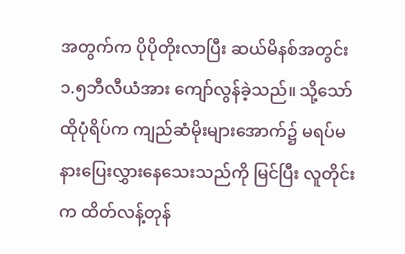အတွက်က ပိုပိုတိုးလာပြီး ဆယ်မိနစ်အတွင်း ၁.၅ဘီလီယံအား ‌ကျော်လွန်ခဲ့သည်။ သို့သော် ထိုပုံရိပ်က ကျည်ဆံမိုးများအောက်၌ မရပ်မနားပြေးလွှားနေသေးသည်ကို မြင်ပြီး လူတိုင်းက ထိတ်လန့်တုန်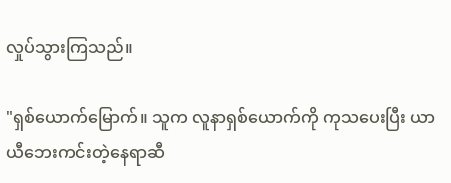လှုပ်သွားကြသည်။

"ရှစ်ယောက်မြောက်။ သူက လူနာရှစ်ယောက်ကို ကုသပေးပြီး ယာယီဘေးကင်းတဲ့နေရာဆီ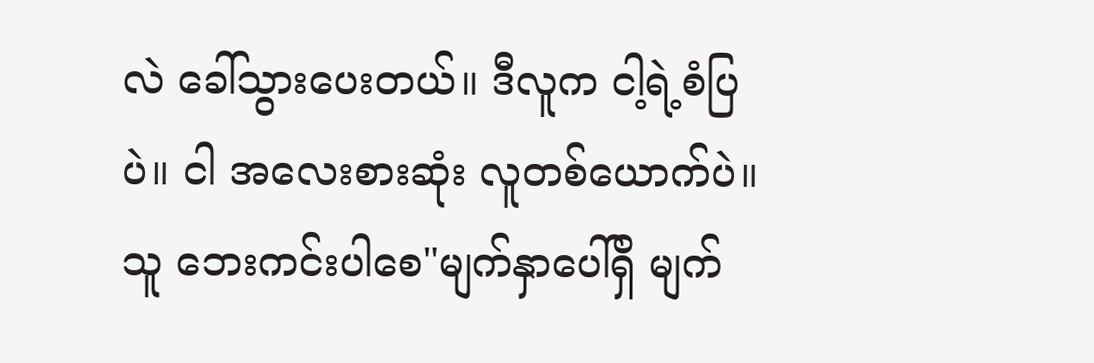လဲ ခေါ်သွားပေးတယ်။ ဒီလူက ငါ့ရဲ့စံပြပဲ။ ငါ အလေးစားဆုံး လူတစ်ယောက်ပဲ။ သူ ဘေးကင်းပါစေ"မျက်နှာပေါ်ရှိ မျက်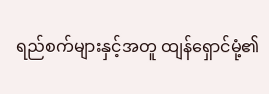ရည်စက်များနှင့်အတူ ထျန်ရှောင်မုံ့၏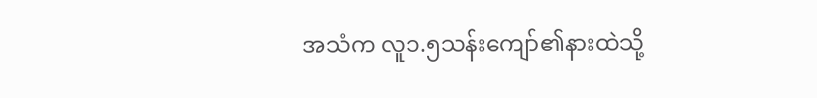အသံက လူ၁.၅သန်းကျော်၏နားထဲသို့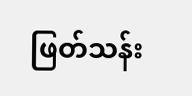ဖြတ်သန်း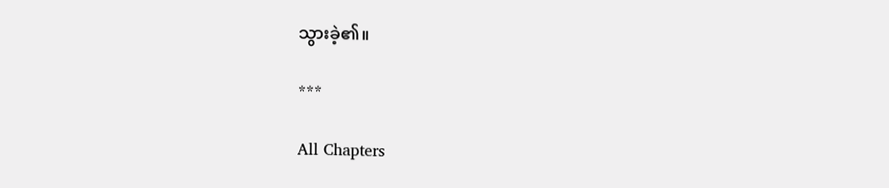သွားခဲ့၏။

***

All Chapters